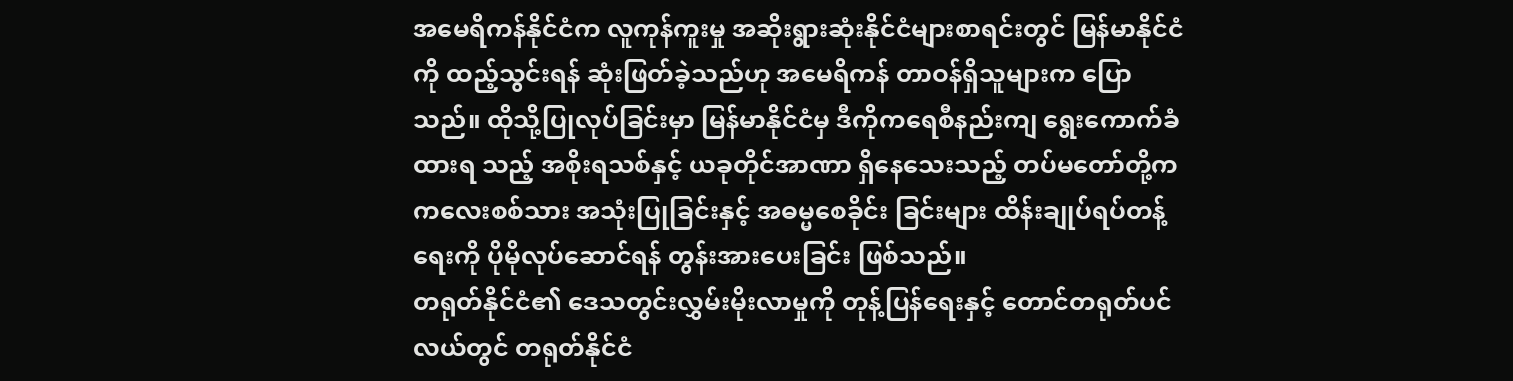အမေရိကန်နိုင်ငံက လူကုန်ကူးမှု အဆိုးရွားဆုံးနိုင်ငံများစာရင်းတွင် မြန်မာနိုင်ငံကို ထည့်သွင်းရန် ဆုံးဖြတ်ခဲ့သည်ဟု အမေရိကန် တာဝန်ရှိသူများက ပြောသည်။ ထိုသို့ပြုလုပ်ခြင်းမှာ မြန်မာနိုင်ငံမှ ဒီကိုကရေစီနည်းကျ ရွေးကောက်ခံထားရ သည့် အစိုးရသစ်နှင့် ယခုတိုင်အာဏာ ရှိနေသေးသည့် တပ်မတော်တို့က ကလေးစစ်သား အသုံးပြုခြင်းနှင့် အဓမ္မစေခိုင်း ခြင်းများ ထိန်းချုပ်ရပ်တန့်ရေးကို ပိုမိုလုပ်ဆောင်ရန် တွန်းအားပေးခြင်း ဖြစ်သည်။
တရုတ်နိုင်ငံ၏ ဒေသတွင်းလွှမ်းမိုးလာမှုကို တုန့်ပြန်ရေးနှင့် တောင်တရုတ်ပင်လယ်တွင် တရုတ်နိုင်ငံ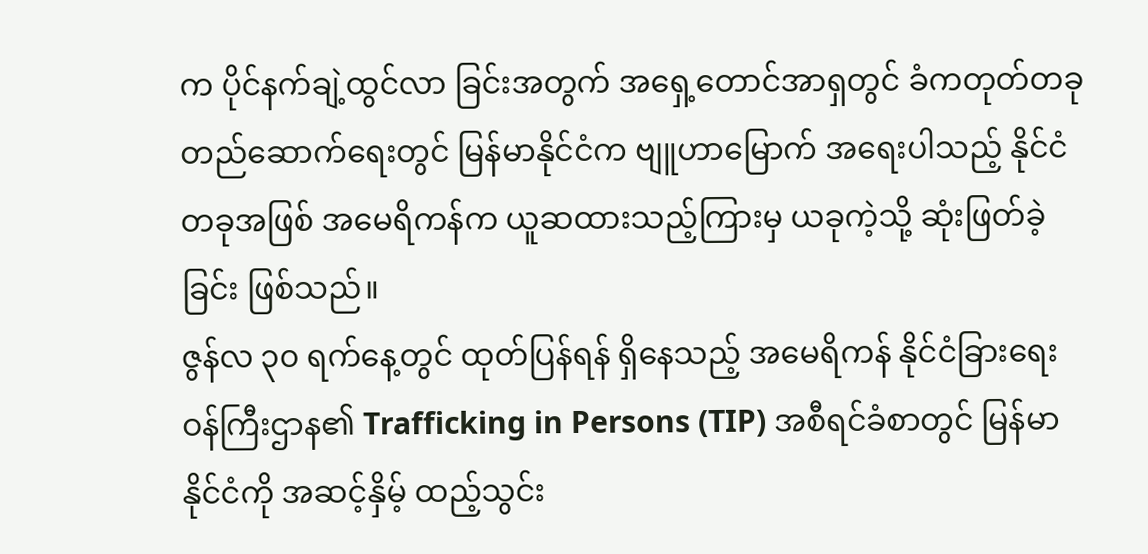က ပိုင်နက်ချဲ့ထွင်လာ ခြင်းအတွက် အရှေ့တောင်အာရှတွင် ခံကတုတ်တခု တည်ဆောက်ရေးတွင် မြန်မာနိုင်ငံက ဗျူဟာမြောက် အရေးပါသည့် နိုင်ငံတခုအဖြစ် အမေရိကန်က ယူဆထားသည့်ကြားမှ ယခုကဲ့သို့ ဆုံးဖြတ်ခဲ့ခြင်း ဖြစ်သည်။
ဇွန်လ ၃၀ ရက်နေ့တွင် ထုတ်ပြန်ရန် ရှိနေသည့် အမေရိကန် နိုင်ငံခြားရေး ဝန်ကြီးဌာန၏ Trafficking in Persons (TIP) အစီရင်ခံစာတွင် မြန်မာနိုင်ငံကို အဆင့်နှိမ့် ထည့်သွင်း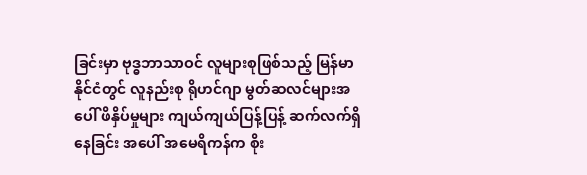ခြင်းမှာ ဗုဒ္ဓဘာသာဝင် လူများစုဖြစ်သည့် မြန်မာနိုင်ငံတွင် လူနည်းစု ရိုဟင်ဂျာ မွတ်ဆလင်များအပေါ် ဖိနှိပ်မှုများ ကျယ်ကျယ်ပြန့်ပြန့် ဆက်လက်ရှိနေခြင်း အပေါ် အမေရိကန်က စိုး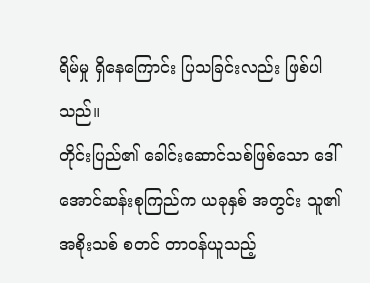ရိမ်မှု ရှိနေကြောင်း ပြသခြင်းလည်း ဖြစ်ပါသည်။
တိုင်းပြည်၏ ခေါင်းဆောင်သစ်ဖြစ်သော ဒေါ်အောင်ဆန်းစုကြည်က ယခုနှစ် အတွင်း သူ၏ အစိုးသစ် စတင် တာဝန်ယူသည့်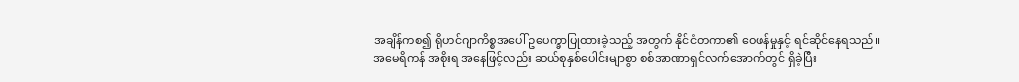အချိန်ကစ၍ ရိုဟင်ဂျာကိစ္စအပေါ် ဥပေက္ခာပြုထားခဲ့သည့် အတွက် နိုင်ငံတကာ၏ ဝေဖန်မှုနှင့် ရင်ဆိုင်နေရသည်။
အမေရိကန် အစိုးရ အနေဖြင့်လည်း ဆယ်စုနှစ်ပေါင်းမျာစွာ စစ်အာဏာရှင်လက်အောက်တွင် ရှိခဲ့ပြီး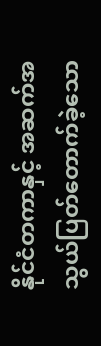နိုင်ငံတကာနှင့် အဆက်အသွယ်ပြတ်တောက်ခဲ့သော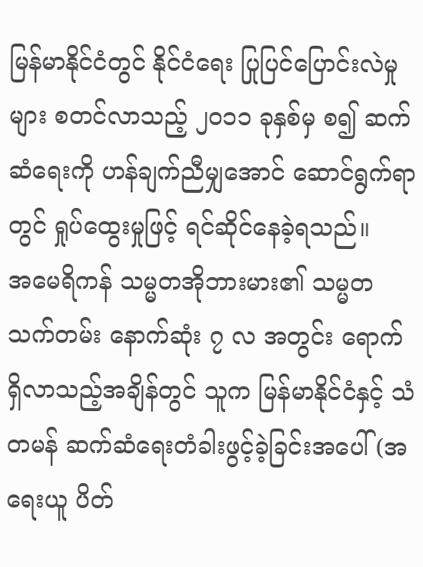မြန်မာနိုင်ငံတွင် နိုင်ငံရေး ပြုပြင်ပြောင်းလဲမှုများ စတင်လာသည့် ၂၀၁၁ ခုနှစ်မှ စ၍ ဆက်ဆံရေးကို ဟန်ချက်ညီမျှအောင် ဆောင်ရွက်ရာတွင် ရှုပ်ထွေးမှုဖြင့် ရင်ဆိုင်နေခဲ့ရသည်။
အမေရိကန် သမ္မတအိုဘားမား၏ သမ္မတသက်တမ်း နောက်ဆုံး ၇ လ အတွင်း ရောက်ရှိလာသည့်အချိန်တွင် သူက မြန်မာနိုင်ငံနှင့် သံတမန် ဆက်ဆံရေးတံခါးဖွင့်ခဲ့ခြင်းအပေါ် (အရေးယူ ပိတ်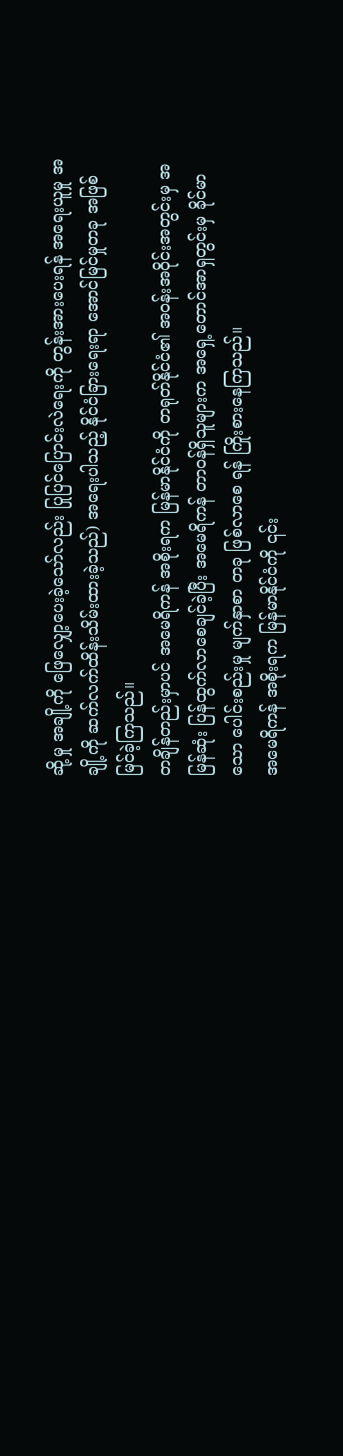ဆို့မှု အချို့ကို ဖြေလျှော့ပေးခဲ့သော်လည်း ပြုပြင်ပြောင်းလဲရေးကို တွန်းအားပေးရန် အရေးယူမှု အချို့ကို ဆက်လက်ထိန်းသိမ်းထားခဲ့သည်) အရေးပါသည့် နိုင်ငံခြားရေးရာ အောင်မြင်မှုတခု အဖြစ် မြင်ခဲ့ကြသည်။
တချိန်တည်းမှာပင် အမေရိကန် အစိုးရက မြန်မာနိုင်ငံကို တရုတ်နိုင်ငံ၏ အဝန်းအဝိုင်းအတွင်းမှ အမြန်ဆုံး ပြန်ထွက်လာစေချင်ခဲ့ပြီး အမေရိကန် တာဝန်ရှိသူများက အရှေ့တောင်အာရှတွင်းမှ ခိုင်မာသော ပေါင်းစည်းမှု မျက်နှာစာ တခု ဖြစ်လာစေ ရန် ကြိုးစားနေကြသည်။
အမေရိကန် အစိုးရက မြန်မာနိုင်ငံကို ၎င်း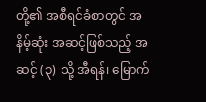တို့၏ အစီရင်ခံစာတွင် အနိမ့်ဆုံး အဆင့်ဖြစ်သည့် အဆင့် (၃) သို့ အီရန်၊ မြောက်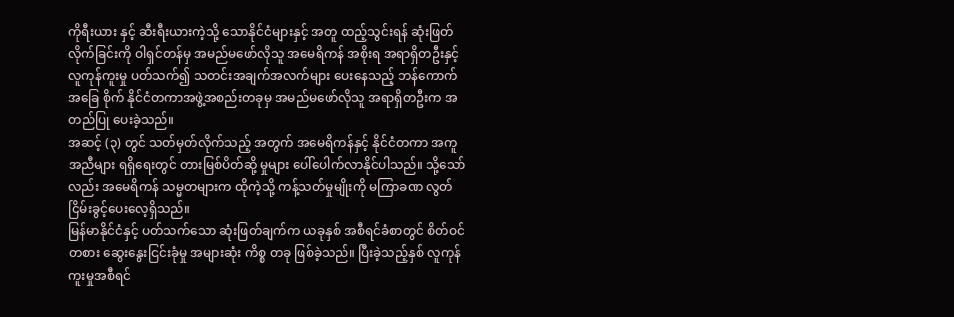ကိုရီးယား နှင့် ဆီးရီးယားကဲ့သို့ သောနိုင်ငံများနှင့် အတူ ထည့်သွင်းရန် ဆုံးဖြတ်လိုက်ခြင်းကို ဝါရှင်တန်မှ အမည်မဖော်လိုသူ အမေရိကန် အစိုးရ အရာရှိတဦးနှင့် လူကုန်ကူးမှု ပတ်သက်၍ သတင်းအချက်အလက်များ ပေးနေသည့် ဘန်ကောက် အခြေ စိုက် နိုင်ငံတကာအဖွဲ့အစည်းတခုမှ အမည်မဖော်လိုသူ အရာရှိတဦးက အတည်ပြု ပေးခဲ့သည်။
အဆင့် (၃) တွင် သတ်မှတ်လိုက်သည့် အတွက် အမေရိကန်နှင့် နိုင်ငံတကာ အကူအညီများ ရရှိရေးတွင် တားမြစ်ပိတ်ဆို့ မှုများ ပေါ်ပေါက်လာနိုင်ပါသည်။ သို့သော်လည်း အမေရိကန် သမ္မတများက ထိုကဲ့သို့ ကန့်သတ်မှုမျိုးကို မကြာခဏ လွတ်ငြိမ်းခွင့်ပေးလေ့ရှိသည်။
မြန်မာနိုင်ငံနှင့် ပတ်သက်သော ဆုံးဖြတ်ချက်က ယခုနှစ် အစီရင်ခံစာတွင် စိတ်ဝင်တစား ဆွေးနွေးငြင်းခုံမှု အများဆုံး ကိစ္စ တခု ဖြစ်ခဲ့သည်။ ပြီးခဲ့သည့်နှစ် လူကုန်ကူးမှုအစီရင်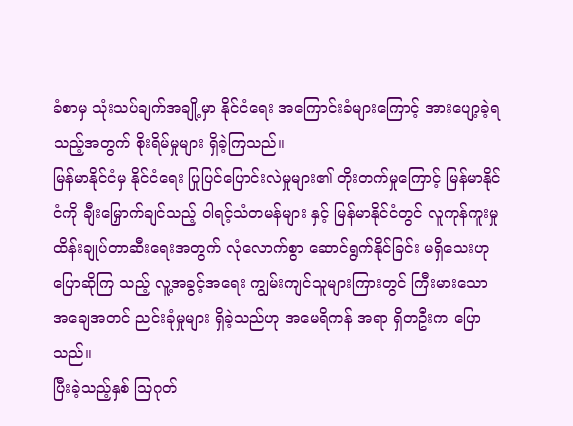ခံစာမှ သုံးသပ်ချက်အချို့မှာ နိုင်ငံရေး အကြောင်းခံများကြောင့် အားပျော့ခဲ့ရသည့်အတွက် စိုးရိမ်မှုများ ရှိခဲ့ကြသည်။
မြန်မာနိုင်ငံမှ နိုင်ငံရေး ပြုပြင်ပြောင်းလဲမှုများ၏ တိုးတက်မှုကြောင့် မြန်မာနိုင်ငံကို ချီးမြှောက်ချင်သည့် ဝါရင့်သံတမန်များ နှင့် မြန်မာနိုင်ငံတွင် လူကုန်ကူးမှု ထိန်းချုပ်တာဆီးရေးအတွက် လုံလောက်စွာ ဆောင်ရွက်နိုင်ခြင်း မရှိသေးဟု ပြောဆိုကြ သည့် လူ့အခွင့်အရေး ကျွမ်းကျင်သူများကြားတွင် ကြီးမားသော အချေအတင် ညင်းခုံမှုများ ရှိခဲ့သည်ဟု အမေရိကန် အရာ ရှိတဦးက ပြောသည်။
ပြီးခဲ့သည့်နှစ် သြဂုတ်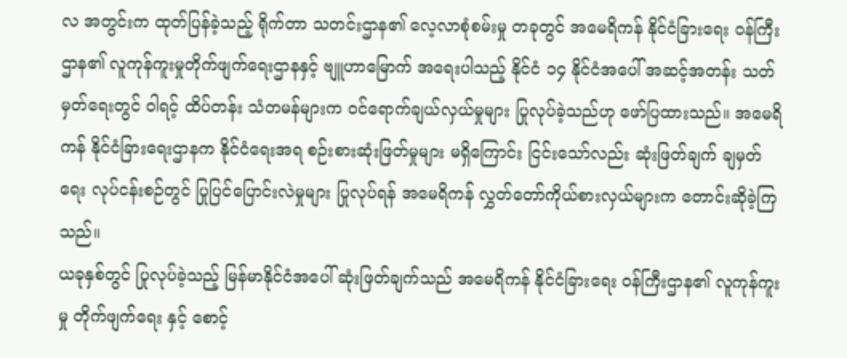လ အတွင်းက ထုတ်ပြန်ခဲ့သည့် ရိုက်တာ သတင်းဌာန၏ လေ့လာစုံစမ်းမှု တခုတွင် အမေရိကန် နိုင်ငံခြားရေး ဝန်ကြီးဌာန၏ လူကုန်ကူးမှုတိုက်ဖျက်ရေးဌာနနှင့် ဗျူဟာမြောက် အရေးပါသည့် နိုင်ငံ ၁၄ နိုင်ငံအပေါ် အဆင့်အတန်း သတ်မှတ်ရေးတွင် ဝါရင့် ထိပ်တန်း သံတမန်များက ဝင်ရောက်ချယ်လှယ်မှုများ ပြုလုပ်ခဲ့သည်ဟု ဖော်ပြထားသည်။ အမေရိကန် နိုင်ငံခြားရေးဌာနက နိုင်ငံရေးအရ စဉ်းစားဆုံးဖြတ်မှုများ မရှိကြောင်း ငြင်းသော်လည်း ဆုံးဖြတ်ချက် ချမှတ်ရေး လုပ်ငန်းစဉ်တွင် ပြုပြင်ပြောင်းလဲမှုများ ပြုလုပ်ရန် အမေရိကန် လွှတ်တော်ကိုယ်စားလှယ်များက တောင်းဆိုခဲ့ကြသည်။
ယခုနှစ်တွင် ပြုလုပ်ခဲ့သည့် မြန်မာနိုင်ငံအပေါ် ဆုံးဖြတ်ချက်သည် အမေရိကန် နိုင်ငံခြားရေး ဝန်ကြီးဌာန၏ လူကုန်ကူးမှု တိုက်ဖျက်ရေး နှင့် စောင့်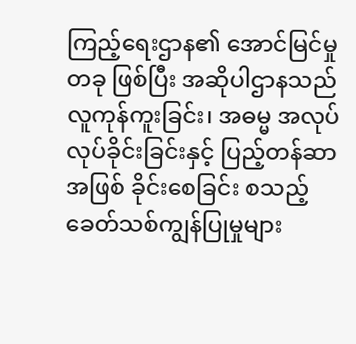ကြည့်ရေးဌာန၏ အောင်မြင်မှုတခု ဖြစ်ပြီး အဆိုပါဌာနသည် လူကုန်ကူးခြင်း၊ အဓမ္မ အလုပ်လုပ်ခိုင်းခြင်းနှင့် ပြည့်တန်ဆာအဖြစ် ခိုင်းစေခြင်း စသည့် ခေတ်သစ်ကျွန်ပြုမှုများ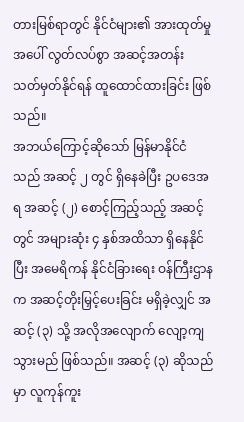တားမြစ်ရာတွင် နိုင်ငံများ၏ အားထုတ်မှု အပေါ် လွတ်လပ်စွာ အဆင့်အတန်း သတ်မှတ်နိုင်ရန် ထူထောင်ထားခြင်း ဖြစ်သည်။
အဘယ်ကြောင့်ဆိုသော် မြန်မာနိုင်ငံသည် အဆင့် ၂ တွင် ရှိနေခဲပြီး ဥပဒေအရ အဆင့် (၂) စောင့်ကြည့်သည့် အဆင့် တွင် အများဆုံး ၄ နှစ်အထိသာ ရှိနေနိုင်ပြီး အမေရိကန် နိုင်ငံခြားရေး ဝန်ကြီးဌာနက အဆင့်တိုးမြှင့်ပေးခြင်း မရှိခဲ့လျှင် အဆင့် (၃) သို့ အလိုအလျောက် လျော့ကျသွားမည် ဖြစ်သည်။ အဆင့် (၃) ဆိုသည်မှာ လူကုန်ကူး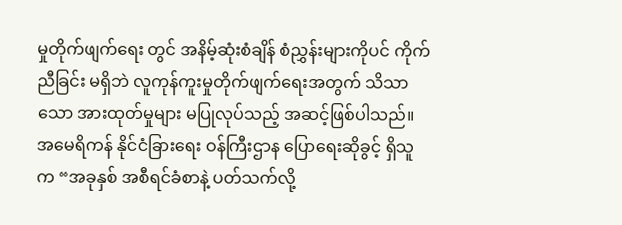မှုတိုက်ဖျက်ရေး တွင် အနိမ့်ဆုံးစံချိန် စံညွှန်းများကိုပင် ကိုက်ညီခြင်း မရှိဘဲ လူကုန်ကူးမှုတိုက်ဖျက်ရေးအတွက် သိသာသော အားထုတ်မှုများ မပြုလုပ်သည့် အဆင့်ဖြစ်ပါသည်။
အမေရိကန် နိုင်ငံခြားရေး ဝန်ကြီးဌာန ပြောရေးဆိုခွင့် ရှိသူက “အခုနှစ် အစီရင်ခံစာနဲ့ ပတ်သက်လို့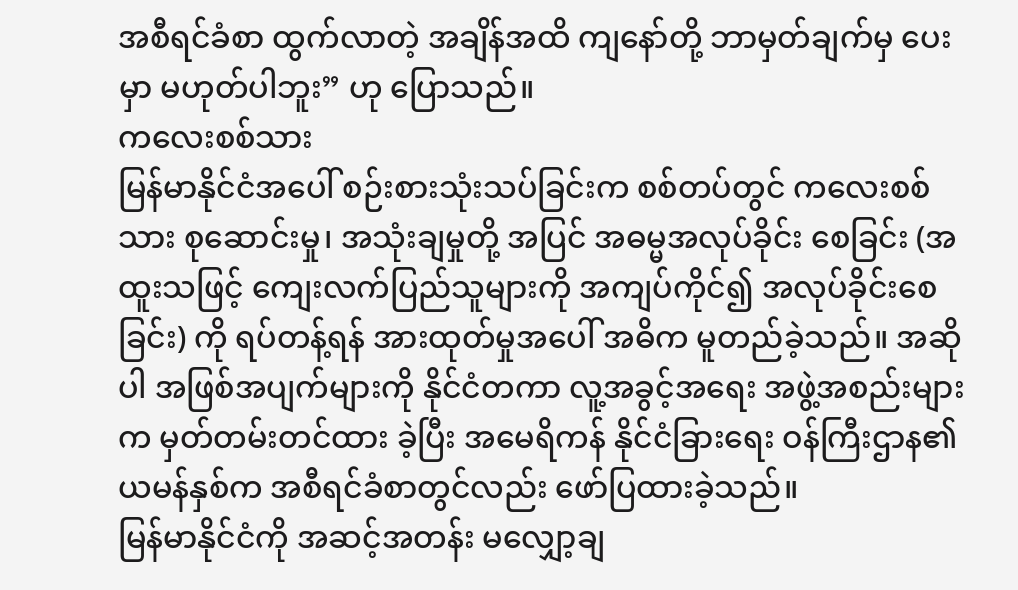အစီရင်ခံစာ ထွက်လာတဲ့ အချိန်အထိ ကျနော်တို့ ဘာမှတ်ချက်မှ ပေးမှာ မဟုတ်ပါဘူး” ဟု ပြောသည်။
ကလေးစစ်သား
မြန်မာနိုင်ငံအပေါ် စဉ်းစားသုံးသပ်ခြင်းက စစ်တပ်တွင် ကလေးစစ်သား စုဆောင်းမှု၊ အသုံးချမှုတို့ အပြင် အဓမ္မအလုပ်ခိုင်း စေခြင်း (အထူးသဖြင့် ကျေးလက်ပြည်သူများကို အကျပ်ကိုင်၍ အလုပ်ခိုင်းစေခြင်း) ကို ရပ်တန့်ရန် အားထုတ်မှုအပေါ် အဓိက မူတည်ခဲ့သည်။ အဆိုပါ အဖြစ်အပျက်များကို နိုင်ငံတကာ လူ့အခွင့်အရေး အဖွဲ့အစည်းများက မှတ်တမ်းတင်ထား ခဲ့ပြီး အမေရိကန် နိုင်ငံခြားရေး ဝန်ကြီးဌာန၏ ယမန်နှစ်က အစီရင်ခံစာတွင်လည်း ဖော်ပြထားခဲ့သည်။
မြန်မာနိုင်ငံကို အဆင့်အတန်း မလျှော့ချ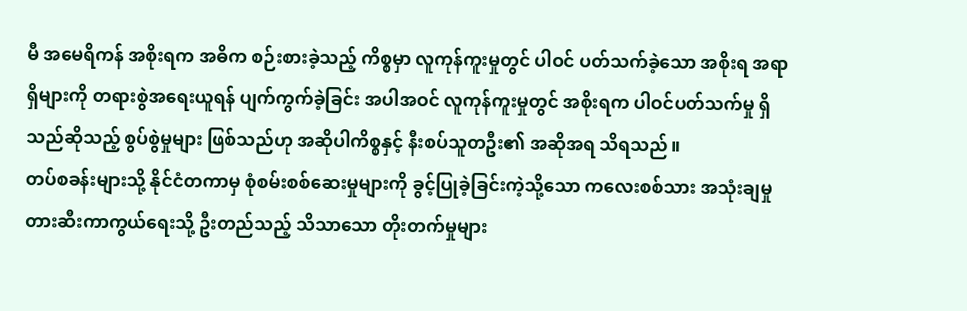မီ အမေရိကန် အစိုးရက အဓိက စဉ်းစားခဲ့သည့် ကိစ္စမှာ လူကုန်ကူးမှုတွင် ပါဝင် ပတ်သက်ခဲ့သော အစိုးရ အရာရှိများကို တရားစွဲအရေးယူရန် ပျက်ကွက်ခဲ့ခြင်း အပါအဝင် လူကုန်ကူးမှုတွင် အစိုးရက ပါဝင်ပတ်သက်မှု ရှိသည်ဆိုသည့် စွပ်စွဲမှုများ ဖြစ်သည်ဟု အဆိုပါကိစ္စနှင့် နီးစပ်သူတဦး၏ အဆိုအရ သိရသည်။
တပ်စခန်းများသို့ နိုင်ငံတကာမှ စုံစမ်းစစ်ဆေးမှုများကို ခွင့်ပြုခဲ့ခြင်းကဲ့သို့သော ကလေးစစ်သား အသုံးချမှု တားဆီးကာကွယ်ရေးသို့ ဦးတည်သည့် သိသာသော တိုးတက်မှုများ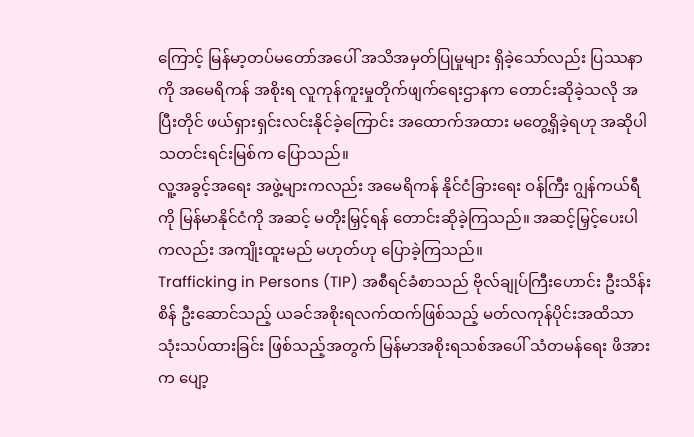ကြောင့် မြန်မာ့တပ်မတော်အပေါ် အသိအမှတ်ပြုမှုများ ရှိခဲ့သော်လည်း ပြဿနာကို အမေရိကန် အစိုးရ လူကုန်ကူးမှုတိုက်ဖျက်ရေးဌာနက တောင်းဆိုခဲ့သလို အပြီးတိုင် ဖယ်ရှားရှင်းလင်းနိုင်ခဲ့ကြောင်း အထောက်အထား မတွေ့ရှိခဲ့ရဟု အဆိုပါ သတင်းရင်းမြစ်က ပြောသည်။
လူ့အခွင့်အရေး အဖွဲ့များကလည်း အမေရိကန် နိုင်ငံခြားရေး ဝန်ကြီး ဂျွန်ကယ်ရီကို မြန်မာနိုင်ငံကို အဆင့် မတိုးမြှင့်ရန် တောင်းဆိုခဲ့ကြသည်။ အဆင့်မြှင့်ပေးပါကလည်း အကျိုးထူးမည် မဟုတ်ဟု ပြောခဲ့ကြသည်။
Trafficking in Persons (TIP) အစီရင်ခံစာသည် ဗိုလ်ချုပ်ကြီးဟောင်း ဦးသိန်းစိန် ဦးဆောင်သည့် ယခင်အစိုးရလက်ထက်ဖြစ်သည့် မတ်လကုန်ပိုင်းအထိသာ သုံးသပ်ထားခြင်း ဖြစ်သည့်အတွက် မြန်မာအစိုးရသစ်အပေါ် သံတမန်ရေး ဖိအားက ပျော့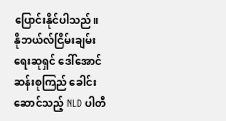ပြောင်းနိုင်ပါသည်။
နိုဘယ်လ်ငြိမ်းချမ်းရေးဆုရှင် ဒေါ်အောင်ဆန်းစုကြည် ခေါင်းဆောင်သည့် NLD ပါတီ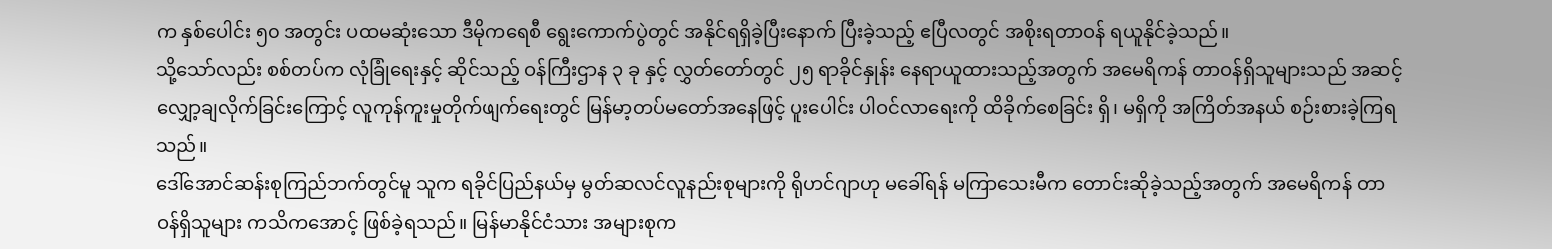က နှစ်ပေါင်း ၅၀ အတွင်း ပထမဆုံးသော ဒီမိုကရေစီ ရွေးကောက်ပွဲတွင် အနိုင်ရရှိခဲ့ပြီးနောက် ပြီးခဲ့သည့် ဧပြီလတွင် အစိုးရတာဝန် ရယူနိုင်ခဲ့သည်။
သို့သော်လည်း စစ်တပ်က လုံခြုံရေးနှင့် ဆိုင်သည့် ဝန်ကြီးဌာန ၃ ခု နှင့် လွှတ်တော်တွင် ၂၅ ရာခိုင်နှုန်း နေရာယူထားသည့်အတွက် အမေရိကန် တာဝန်ရှိသူများသည် အဆင့်လျှော့ချလိုက်ခြင်းကြောင့် လူကုန်ကူးမှုတိုက်ဖျက်ရေးတွင် မြန်မာ့တပ်မတော်အနေဖြင့် ပူးပေါင်း ပါဝင်လာရေးကို ထိခိုက်စေခြင်း ရှိ၊ မရှိကို အကြိတ်အနယ် စဉ်းစားခဲ့ကြရသည်။
ဒေါ်အောင်ဆန်းစုကြည်ဘက်တွင်မူ သူက ရခိုင်ပြည်နယ်မှ မွတ်ဆလင်လူနည်းစုများကို ရိုဟင်ဂျာဟု မခေါ်ရန် မကြာသေးမီက တောင်းဆိုခဲ့သည့်အတွက် အမေရိကန် တာဝန်ရှိသူများ ကသိကအောင့် ဖြစ်ခဲ့ရသည်။ မြန်မာနိုင်ငံသား အများစုက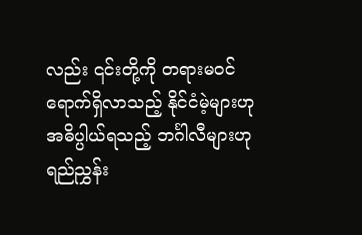လည်း ၎င်းတို့ကို တရားမဝင်ရောက်ရှိလာသည့် နိုင်ငံမဲ့များဟု အဓိပ္ပါယ်ရသည့် ဘင်္ဂါလီများဟု ရည်ညွှန်း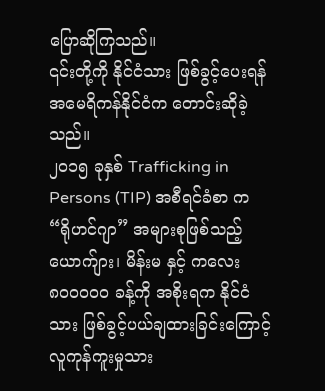ပြောဆိုကြသည်။
၎င်းတို့ကို နိုင်ငံသား ဖြစ်ခွင့်ပေးရန် အမေရိကန်နိုင်ငံက တောင်းဆိုခဲ့သည်။
၂၀၁၅ ခုနှစ် Trafficking in Persons (TIP) အစီရင်ခံစာ က “ရိုဟင်ဂျာ” အများစုဖြစ်သည့် ယောက်ျား၊ မိန်းမ နှင့် ကလေး ၈၀၀၀၀၀ ခန့်ကို အစိုးရက နိုင်ငံသား ဖြစ်ခွင့်ပယ်ချထားခြင်းကြောင့် လူကုန်ကူးမှုသား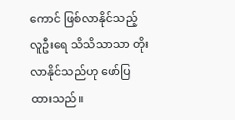ကောင် ဖြစ်လာနိုင်သည့် လူဦးရေ သိသိသာသာ တိုးလာနိုင်သည်ဟု ဖော်ပြထားသည်။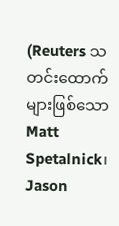(Reuters သတင်းထောက်များဖြစ်သော Matt Spetalnick၊ Jason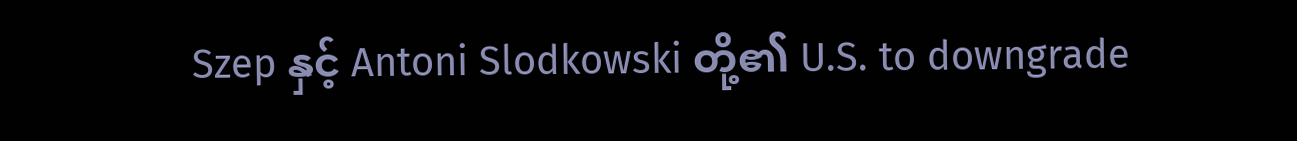Szep နှင့် Antoni Slodkowski တို့၏ U.S. to downgrade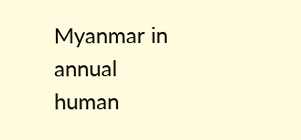Myanmar in annual human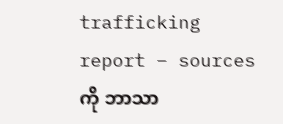trafficking report – sources ကို ဘာသာ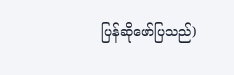ပြန်ဆိုဖော်ပြသည်)